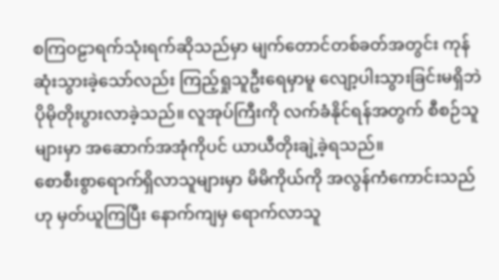စကြဝဠာရက်သုံးရက်ဆိုသည်မှာ မျက်တောင်တစ်ခတ်အတွင်း ကုန်ဆုံးသွားခဲ့သော်လည်း ကြည့်ရှုသူဦးရေမှာမူ လျော့ပါးသွားခြင်းမရှိဘဲ ပိုမိုတိုးပွားလာခဲ့သည်။ လူအုပ်ကြီးကို လက်ခံနိုင်ရန်အတွက် စီစဉ်သူများမှာ အဆောက်အအုံကိုပင် ယာယီတိုးချဲ့ခဲ့ရသည်။
စောစီးစွာရောက်ရှိလာသူများမှာ မိမိကိုယ်ကို အလွန်ကံကောင်းသည်ဟု မှတ်ယူကြပြီး နောက်ကျမှ ရောက်လာသူ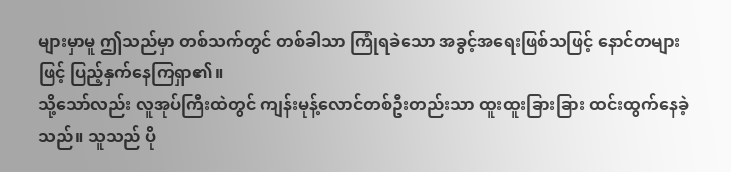များမှာမူ ဤသည်မှာ တစ်သက်တွင် တစ်ခါသာ ကြုံရခဲသော အခွင့်အရေးဖြစ်သဖြင့် နောင်တများဖြင့် ပြည့်နှက်နေကြရှာ၏။
သို့သော်လည်း လူအုပ်ကြီးထဲတွင် ကျန်းမုန့်လောင်တစ်ဦးတည်းသာ ထူးထူးခြားခြား ထင်းထွက်နေခဲ့သည်။ သူသည် ပို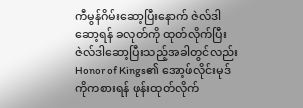ကီမွန်ဂိမ်းဆော့ပြီးနောက် ဇဲလ်ဒါဆော့ရန် ခလုတ်ကို ထုတ်လိုက်ပြီး ဇဲလ်ဒါဆော့ပြီးသည့်အခါတွင်လည်း Honor of Kings၏ အော့ဖ်လိုင်းမုဒ်ကိုကစားရန် ဖုန်းထုတ်လိုက်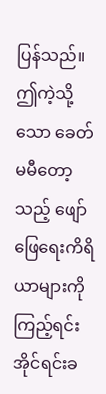ပြန်သည်။
ဤကဲ့သို့သော ခေတ်မမီတော့သည့် ဖျော်ဖြေရေးကိရိယာများကိုကြည့်ရင်း အိုင်ရင်းခ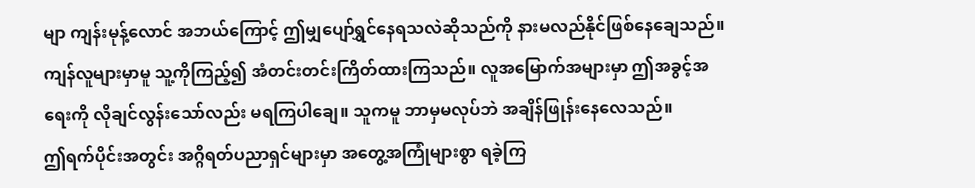မျာ ကျန်းမုန့်လောင် အဘယ်ကြောင့် ဤမျှပျော်ရွှင်နေရသလဲဆိုသည်ကို နားမလည်နိုင်ဖြစ်နေချေသည်။
ကျန်လူများမှာမူ သူ့ကိုကြည့်၍ အံတင်းတင်းကြိတ်ထားကြသည်။ လူအမြောက်အများမှာ ဤအခွင့်အရေးကို လိုချင်လွန်းသော်လည်း မရကြပါချေ။ သူကမူ ဘာမှမလုပ်ဘဲ အချိန်ဖြုန်းနေလေသည်။
ဤရက်ပိုင်းအတွင်း အဂ္ဂိရတ်ပညာရှင်များမှာ အတွေ့အကြုံများစွာ ရခဲ့ကြ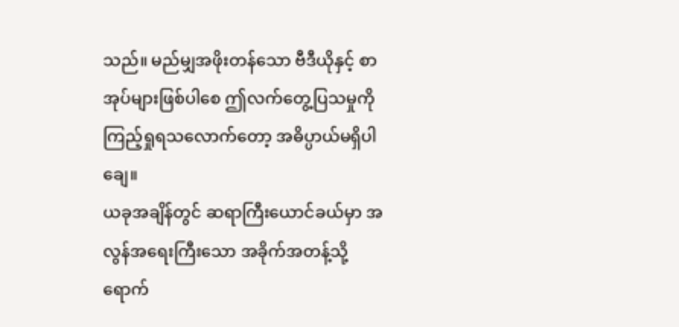သည်။ မည်မျှအဖိုးတန်သော ဗီဒီယိုနှင့် စာအုပ်များဖြစ်ပါစေ ဤလက်တွေ့ပြသမှုကို ကြည့်ရှုရသလောက်တော့ အဓိပ္ပာယ်မရှိပါချေ။
ယခုအချိန်တွင် ဆရာကြီးယောင်ခယ်မှာ အလွန်အရေးကြီးသော အခိုက်အတန့်သို့ ရောက်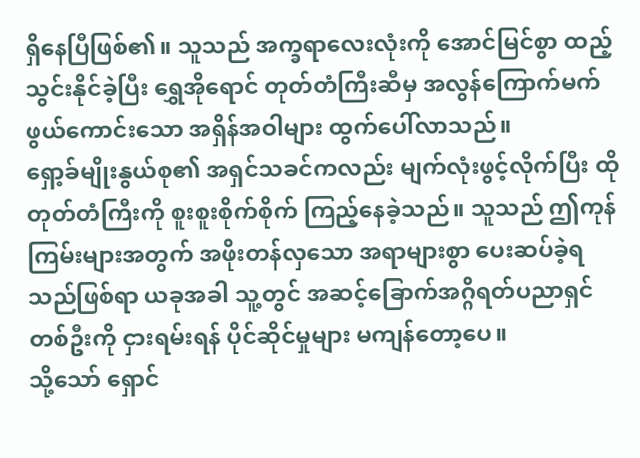ရှိနေပြီဖြစ်၏။ သူသည် အက္ခရာလေးလုံးကို အောင်မြင်စွာ ထည့်သွင်းနိုင်ခဲ့ပြီး ရွှေအိုရောင် တုတ်တံကြီးဆီမှ အလွန်ကြောက်မက်ဖွယ်ကောင်းသော အရှိန်အဝါများ ထွက်ပေါ်လာသည်။
ရှော့ခ်မျိုးနွယ်စု၏ အရှင်သခင်ကလည်း မျက်လုံးဖွင့်လိုက်ပြီး ထိုတုတ်တံကြီးကို စူးစူးစိုက်စိုက် ကြည့်နေခဲ့သည်။ သူသည် ဤကုန်ကြမ်းများအတွက် အဖိုးတန်လှသော အရာများစွာ ပေးဆပ်ခဲ့ရသည်ဖြစ်ရာ ယခုအခါ သူ့တွင် အဆင့်ခြောက်အဂ္ဂိရတ်ပညာရှင်တစ်ဦးကို ငှားရမ်းရန် ပိုင်ဆိုင်မှုများ မကျန်တော့ပေ။
သို့သော် ရှောင်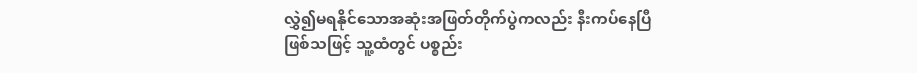လွှဲ၍မရနိုင်သောအဆုံးအဖြတ်တိုက်ပွဲကလည်း နီးကပ်နေပြီဖြစ်သဖြင့် သူ့ထံတွင် ပစ္စည်း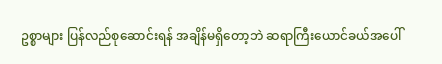ဥစ္စာများ ပြန်လည်စုဆောင်းရန် အချိန်မရှိတော့ဘဲ ဆရာကြီးယောင်ခယ်အပေါ်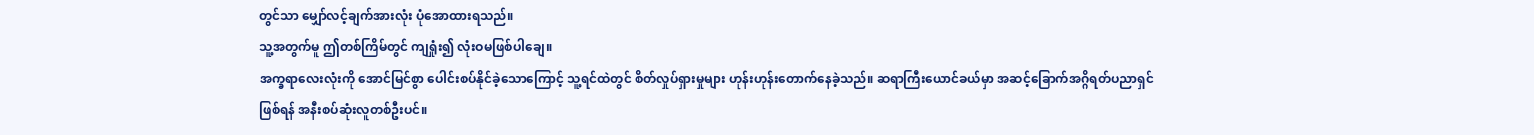တွင်သာ မျှော်လင့်ချက်အားလုံး ပုံအောထားရသည်။
သူ့အတွက်မူ ဤတစ်ကြိမ်တွင် ကျရှုံး၍ လုံးဝမဖြစ်ပါချေ။
အက္ခရာလေးလုံးကို အောင်မြင်စွာ ပေါင်းစပ်နိုင်ခဲ့သောကြောင့် သူ့ရင်ထဲတွင် စိတ်လှုပ်ရှားမှုများ ဟုန်းဟုန်းတောက်နေခဲ့သည်။ ဆရာကြီးယောင်ခယ်မှာ အဆင့်ခြောက်အဂ္ဂိရတ်ပညာရှင်ဖြစ်ရန် အနီးစပ်ဆုံးလူတစ်ဦးပင်။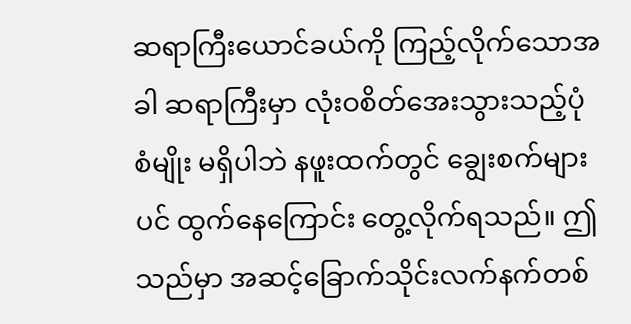ဆရာကြီးယောင်ခယ်ကို ကြည့်လိုက်သောအခါ ဆရာကြီးမှာ လုံးဝစိတ်အေးသွားသည့်ပုံစံမျိုး မရှိပါဘဲ နဖူးထက်တွင် ချွေးစက်များပင် ထွက်နေကြောင်း တွေ့လိုက်ရသည်။ ဤသည်မှာ အဆင့်ခြောက်သိုင်းလက်နက်တစ်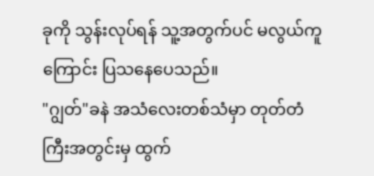ခုကို သွန်းလုပ်ရန် သူ့အတွက်ပင် မလွယ်ကူကြောင်း ပြသနေပေသည်။
"ဂျွတ်"ခနဲ အသံလေးတစ်သံမှာ တုတ်တံကြီးအတွင်းမှ ထွက်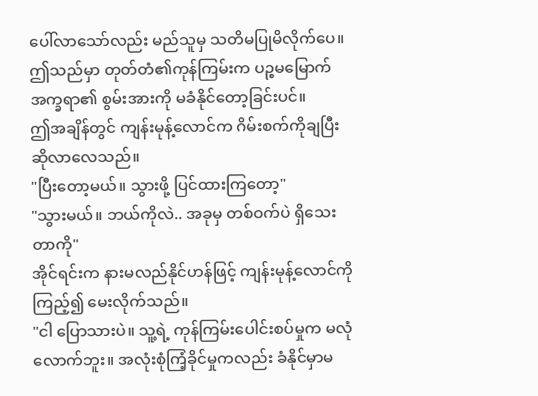ပေါ်လာသော်လည်း မည်သူမှ သတိမပြုမိလိုက်ပေ။ ဤသည်မှာ တုတ်တံ၏ကုန်ကြမ်းက ပဉ္စမမြောက်အက္ခရာ၏ စွမ်းအားကို မခံနိုင်တော့ခြင်းပင်။
ဤအချိန်တွင် ကျန်းမုန့်လောင်က ဂိမ်းစက်ကိုချပြီး ဆိုလာလေသည်။
"ပြီးတော့မယ်။ သွားဖို့ ပြင်ထားကြတော့"
"သွားမယ်။ ဘယ်ကိုလဲ.. အခုမှ တစ်ဝက်ပဲ ရှိသေးတာကို"
အိုင်ရင်းက နားမလည်နိုင်ဟန်ဖြင့် ကျန်းမုန့်လောင်ကို ကြည့်၍ မေးလိုက်သည်။
"ငါ ပြောသားပဲ။ သူ့ရဲ့ ကုန်ကြမ်းပေါင်းစပ်မှုက မလုံလောက်ဘူး။ အလုံးစုံကြံ့ခိုင်မှုကလည်း ခံနိုင်မှာမ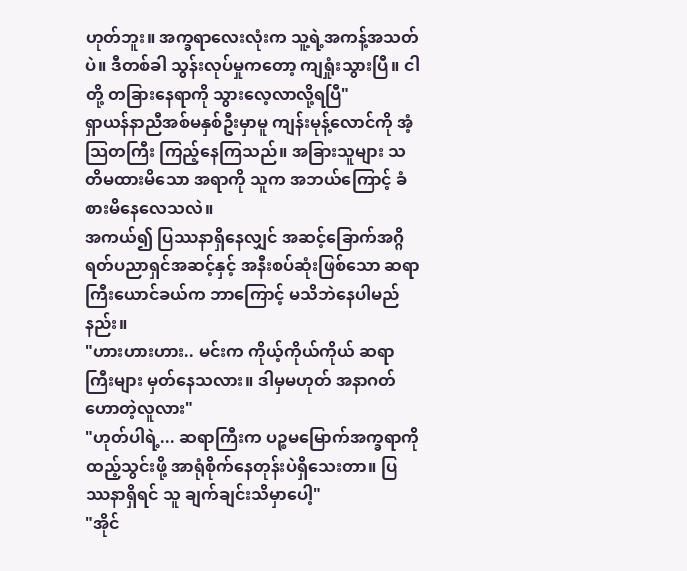ဟုတ်ဘူး။ အက္ခရာလေးလုံးက သူ့ရဲ့အကန့်အသတ်ပဲ။ ဒီတစ်ခါ သွန်းလုပ်မှုကတော့ ကျရှုံးသွားပြီ။ ငါတို့ တခြားနေရာကို သွားလေ့လာလို့ရပြီ"
ရှာယန်နာညီအစ်မနှစ်ဦးမှာမူ ကျန်းမုန့်လောင်ကို အံ့သြတကြီး ကြည့်နေကြသည်။ အခြားသူများ သတိမထားမိသော အရာကို သူက အဘယ်ကြောင့် ခံစားမိနေလေသလဲ။
အကယ်၍ ပြဿနာရှိနေလျှင် အဆင့်ခြောက်အဂ္ဂိရတ်ပညာရှင်အဆင့်နှင့် အနီးစပ်ဆုံးဖြစ်သော ဆရာကြီးယောင်ခယ်က ဘာကြောင့် မသိဘဲနေပါမည်နည်း။
"ဟားဟားဟား.. မင်းက ကိုယ့်ကိုယ်ကိုယ် ဆရာကြီးများ မှတ်နေသလား။ ဒါမှမဟုတ် အနာဂတ်ဟောတဲ့လူလား"
"ဟုတ်ပါရဲ့... ဆရာကြီးက ပဉ္စမမြောက်အက္ခရာကို ထည့်သွင်းဖို့ အာရုံစိုက်နေတုန်းပဲရှိသေးတာ။ ပြဿနာရှိရင် သူ ချက်ချင်းသိမှာပေါ့"
"အိုင်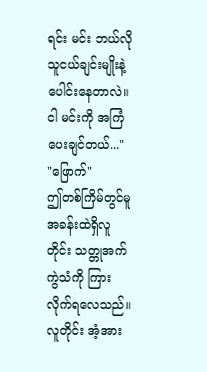ရင်း မင်း ဘယ်လိုသူငယ်ချင်းမျိုးနဲ့ ပေါင်းနေတာလဲ။ ငါ မင်းကို အကြံပေးချင်တယ်..."
"ဖြောက်"
ဤတစ်ကြိမ်တွင်မူ အခန်းထဲရှိလူတိုင်း သတ္တုအက်ကွဲသံကို ကြားလိုက်ရလေသည်။
လူတိုင်း အံ့အား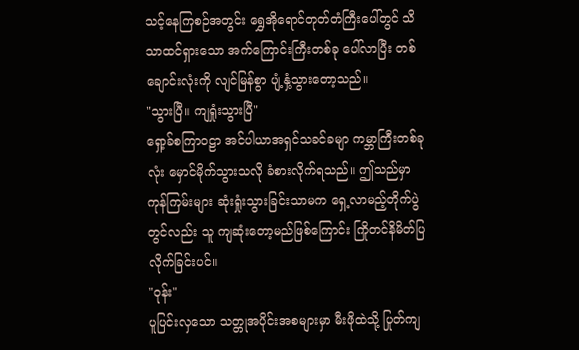သင့်နေကြစဉ်အတွင်း ရွှေအိုရောင်တုတ်တံကြီးပေါ်တွင် သိသာထင်ရှားသော အက်ကြောင်းကြီးတစ်ခု ပေါ်လာပြီး တစ်ချောင်းလုံးကို လျင်မြန်စွာ ပျံ့နှံ့သွားတော့သည်။
"သွားပြီ။ ကျရှုံးသွားပြီ"
ရှော့ခ်စကြာဝဠာ အင်ပါယာအရှင်သခင်ခမျာ ကမ္ဘာကြီးတစ်ခုလုံး မှောင်မိုက်သွားသလို ခံစားလိုက်ရသည်။ ဤသည်မှာ ကုန်ကြမ်းများ ဆုံးရှုံးသွားခြင်းသာမက ရှေ့လာမည့်တိုက်ပွဲတွင်လည်း သူ ကျဆုံးတော့မည်ဖြစ်ကြောင်း ကြိုတင်နိမိတ်ပြလိုက်ခြင်းပင်။
"ဝုန်း"
ပူပြင်းလှသော သတ္တုအပိုင်းအစများမှာ မီးဖိုထဲသို့ ပြုတ်ကျ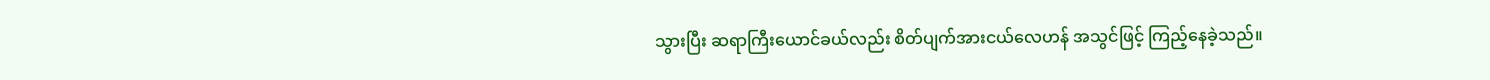သွားပြီး ဆရာကြီးယောင်ခယ်လည်း စိတ်ပျက်အားငယ်လေဟန် အသွင်ဖြင့် ကြည့်နေခဲ့သည်။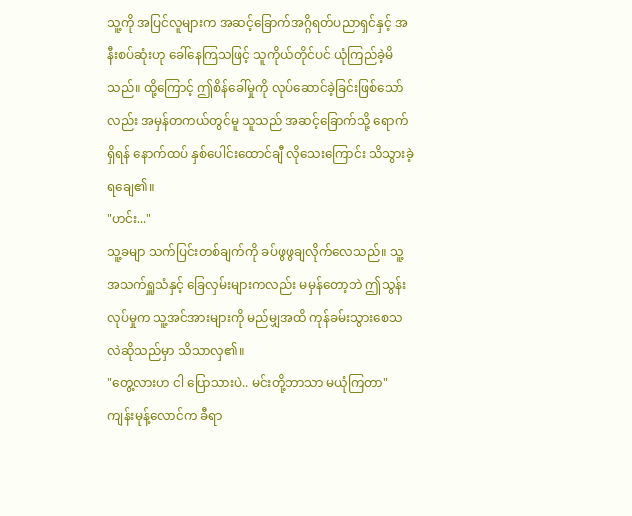သူ့ကို အပြင်လူများက အဆင့်ခြောက်အဂ္ဂိရတ်ပညာရှင်နှင့် အနီးစပ်ဆုံးဟု ခေါ်နေကြသဖြင့် သူကိုယ်တိုင်ပင် ယုံကြည်ခဲ့မိသည်။ ထို့ကြောင့် ဤစိန်ခေါ်မှုကို လုပ်ဆောင်ခဲ့ခြင်းဖြစ်သော်လည်း အမှန်တကယ်တွင်မူ သူသည် အဆင့်ခြောက်သို့ ရောက်ရှိရန် နောက်ထပ် နှစ်ပေါင်းထောင်ချီ လိုသေးကြောင်း သိသွားခဲ့ရချေ၏။
"ဟင်း..."
သူ့ခမျာ သက်ပြင်းတစ်ချက်ကို ခပ်ဖွဖွချလိုက်လေသည်။ သူ့အသက်ရှူသံနှင့် ခြေလှမ်းများကလည်း မမှန်တော့ဘဲ ဤသွန်းလုပ်မှုက သူ့အင်အားများကို မည်မျှအထိ ကုန်ခမ်းသွားစေသလဲဆိုသည်မှာ သိသာလှ၏။
"တွေ့လားဟ ငါ ပြောသားပဲ.. မင်းတို့ဘာသာ မယုံကြတာ"
ကျန်းမုန့်လောင်က ခီရာ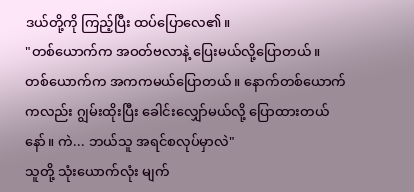ဒယ်တို့ကို ကြည့်ပြီး ထပ်ပြောလေ၏။
"တစ်ယောက်က အဝတ်ဗလာနဲ့ ပြေးမယ်လို့ပြောတယ်။ တစ်ယောက်က အကကမယ်ပြောတယ်။ နောက်တစ်ယောက်ကလည်း ဂျွမ်းထိုးပြီး ခေါင်းလျှော်မယ်လို့ ပြောထားတယ်နော်။ ကဲ... ဘယ်သူ အရင်စလုပ်မှာလဲ"
သူတို့ သုံးယောက်လုံး မျက်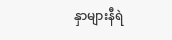နှာများနီရဲ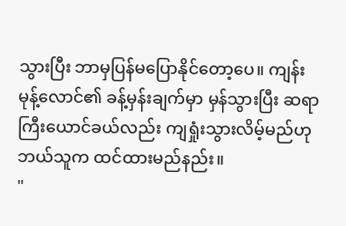သွားပြီး ဘာမှပြန်မပြောနိုင်တော့ပေ။ ကျန်းမုန့်လောင်၏ ခန့်မှန်းချက်မှာ မှန်သွားပြီး ဆရာကြီးယောင်ခယ်လည်း ကျရှုံးသွားလိမ့်မည်ဟု ဘယ်သူက ထင်ထားမည်နည်း။
"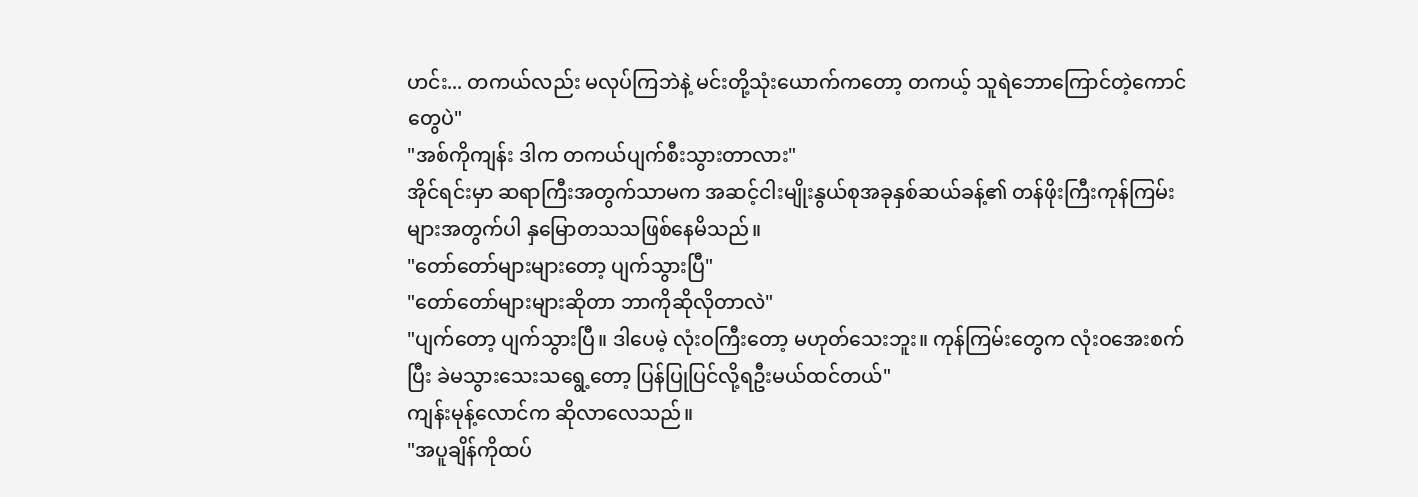ဟင်း... တကယ်လည်း မလုပ်ကြဘဲနဲ့ မင်းတို့သုံးယောက်ကတော့ တကယ့် သူရဲဘောကြောင်တဲ့ကောင်တွေပဲ"
"အစ်ကိုကျန်း ဒါက တကယ်ပျက်စီးသွားတာလား"
အိုင်ရင်းမှာ ဆရာကြီးအတွက်သာမက အဆင့်ငါးမျိုးနွယ်စုအခုနှစ်ဆယ်ခန့်၏ တန်ဖိုးကြီးကုန်ကြမ်းများအတွက်ပါ နှမြောတသသဖြစ်နေမိသည်။
"တော်တော်များများတော့ ပျက်သွားပြီ"
"တော်တော်များများဆိုတာ ဘာကိုဆိုလိုတာလဲ"
"ပျက်တော့ ပျက်သွားပြီ။ ဒါပေမဲ့ လုံးဝကြီးတော့ မဟုတ်သေးဘူး။ ကုန်ကြမ်းတွေက လုံးဝအေးစက်ပြီး ခဲမသွားသေးသရွေ့တော့ ပြန်ပြုပြင်လို့ရဦးမယ်ထင်တယ်"
ကျန်းမုန့်လောင်က ဆိုလာလေသည်။
"အပူချိန်ကိုထပ်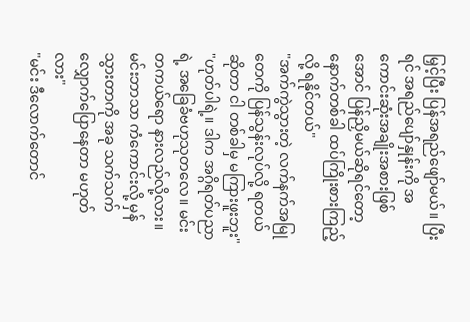မြှင့်ပြီး ပြန်အရည်ဖျော်မယ်။ ပြီးရင် အရည်ပျော်နှုန်းကို အကောင်းဆုံးအချိုးအစားဖြစ်အောင် ပြန်ညှိမယ်ဆိုရင်တော့ နောက်တစ်ခါ ထပ်ကြိုးစားကြည့်လို့ ရနိုင်တယ်"
"အက်ကွဲသွားတဲ့ လက်နက်အမြုတေကို ပြန်သွန်းလုပ်လို့ ရတယ်ဆိုတာ ငါ တစ်ခါမှ မကြားဖူးဘူး"
"ဟုတ်ပါရဲ့။ ဒါက အဂ္ဂိရတ်ပညာရဲ့ အခြေခံဗဟုသုတလေ။ မင်း တကယ်ရော နားလည်လို့လား။ မင်းဘာသာ ကံကောင်းလို့ မှန်သွားတာကို အခု သက်သက်လျှောက်ပြောနေတာ မဟုတ်လား"
"မင်း ဒီလောက်တောင်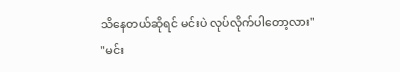သိနေတယ်ဆိုရင် မင်းပဲ လုပ်လိုက်ပါတော့လား"
"မင်း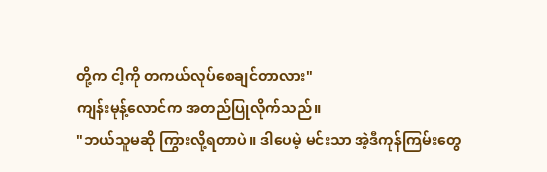တို့က ငါ့ကို တကယ်လုပ်စေချင်တာလား"
ကျန်းမုန့်လောင်က အတည်ပြုလိုက်သည်။
"ဘယ်သူမဆို ကြွားလို့ရတာပဲ။ ဒါပေမဲ့ မင်းသာ အဲ့ဒီကုန်ကြမ်းတွေ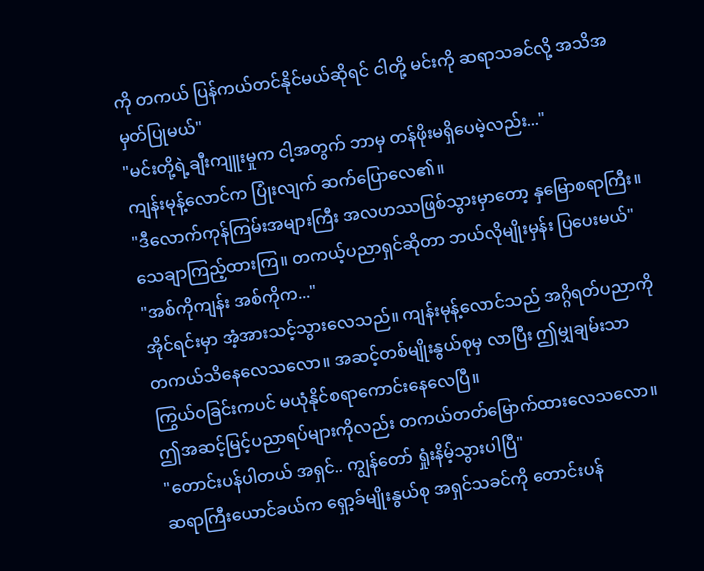ကို တကယ် ပြန်ကယ်တင်နိုင်မယ်ဆိုရင် ငါတို့ မင်းကို ဆရာသခင်လို့ အသိအမှတ်ပြုမယ်"
"မင်းတို့ရဲ့ချီးကျူးမှုက ငါ့အတွက် ဘာမှ တန်ဖိုးမရှိပေမဲ့လည်း..."
ကျန်းမုန့်လောင်က ပြုံးလျက် ဆက်ပြောလေ၏။
"ဒီလောက်ကုန်ကြမ်းအများကြီး အလဟဿဖြစ်သွားမှာတော့ နှမြောစရာကြီး။ သေချာကြည့်ထားကြ။ တကယ့်ပညာရှင်ဆိုတာ ဘယ်လိုမျိုးမှန်း ပြပေးမယ်"
"အစ်ကိုကျန်း အစ်ကိုက..."
အိုင်ရင်းမှာ အံ့အားသင့်သွားလေသည်။ ကျန်းမုန့်လောင်သည် အဂ္ဂိရတ်ပညာကို တကယ်သိနေလေသလော။ အဆင့်တစ်မျိုးနွယ်စုမှ လာပြီး ဤမျှချမ်းသာကြွယ်ဝခြင်းကပင် မယုံနိုင်စရာကောင်းနေလေပြီ။
ဤအဆင့်မြင့်ပညာရပ်များကိုလည်း တကယ်တတ်မြောက်ထားလေသလော။
"တောင်းပန်ပါတယ် အရှင်.. ကျွန်တော် ရှုံးနိမ့်သွားပါပြီ"
ဆရာကြီးယောင်ခယ်က ရှော့ခ်မျိုးနွယ်စု အရှင်သခင်ကို တောင်းပန်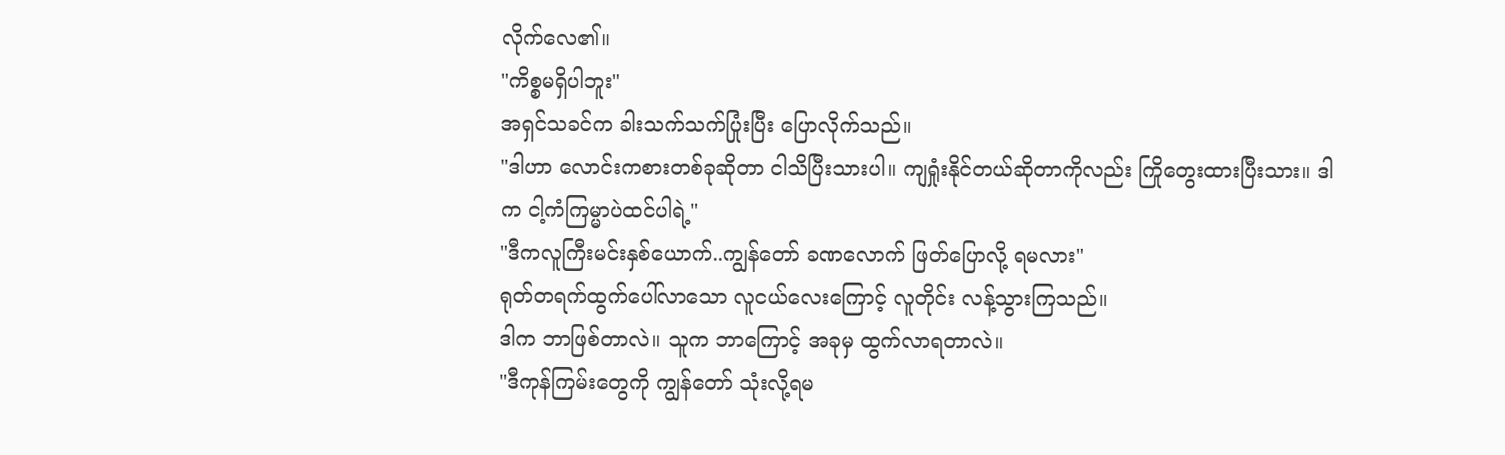လိုက်လေ၏။
"ကိစ္စမရှိပါဘူး"
အရှင်သခင်က ခါးသက်သက်ပြုံးပြီး ပြောလိုက်သည်။
"ဒါဟာ လောင်းကစားတစ်ခုဆိုတာ ငါသိပြီးသားပါ။ ကျရှုံးနိုင်တယ်ဆိုတာကိုလည်း ကြိုတွေးထားပြီးသား။ ဒါက ငါ့ကံကြမ္မာပဲထင်ပါရဲ့"
"ဒီကလူကြီးမင်းနှစ်ယောက်..ကျွန်တော် ခဏလောက် ဖြတ်ပြောလို့ ရမလား"
ရုတ်တရက်ထွက်ပေါ်လာသော လူငယ်လေးကြောင့် လူတိုင်း လန့်သွားကြသည်။
ဒါက ဘာဖြစ်တာလဲ။ သူက ဘာကြောင့် အခုမှ ထွက်လာရတာလဲ။
"ဒီကုန်ကြမ်းတွေကို ကျွန်တော် သုံးလို့ရမ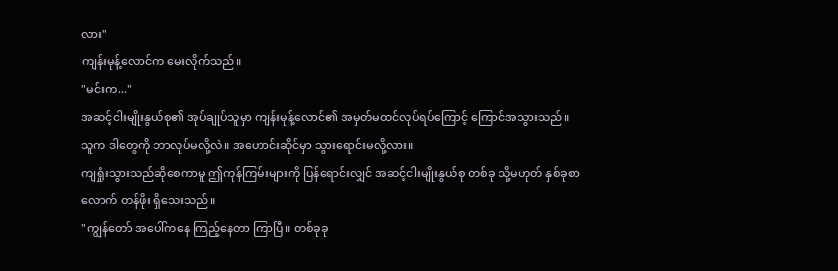လား"
ကျန်းမုန့်လောင်က မေးလိုက်သည်။
"မင်းက..."
အဆင့်ငါးမျိုးနွယ်စု၏ အုပ်ချုပ်သူမှာ ကျန်းမုန့်လောင်၏ အမှတ်မထင်လုပ်ရပ်ကြောင့် ကြောင်အသွားသည်။
သူက ဒါတွေကို ဘာလုပ်မလို့လဲ။ အဟောင်းဆိုင်မှာ သွားရောင်းမလို့လား။
ကျရှုံးသွားသည်ဆိုစေကာမူ ဤကုန်ကြမ်းများကို ပြန်ရောင်းလျှင် အဆင့်ငါးမျိုးနွယ်စု တစ်ခု သို့မဟုတ် နှစ်ခုစာလောက် တန်ဖိုး ရှိသေးသည်။
"ကျွန်တော် အပေါ်ကနေ ကြည့်နေတာ ကြာပြီ။ တစ်ခုခု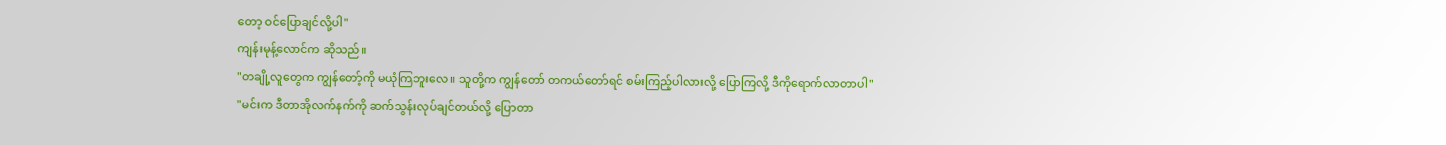တော့ ဝင်ပြောချင်လို့ပါ"
ကျန်းမုန့်လောင်က ဆိုသည်။
"တချို့လူတွေက ကျွန်တော့်ကို မယုံကြဘူးလေ။ သူတို့က ကျွန်တော် တကယ်တော်ရင် စမ်းကြည့်ပါလားလို့ ပြောကြလို့ ဒီကိုရောက်လာတာပါ"
"မင်းက ဒီတာအိုလက်နက်ကို ဆက်သွန်းလုပ်ချင်တယ်လို့ ပြောတာ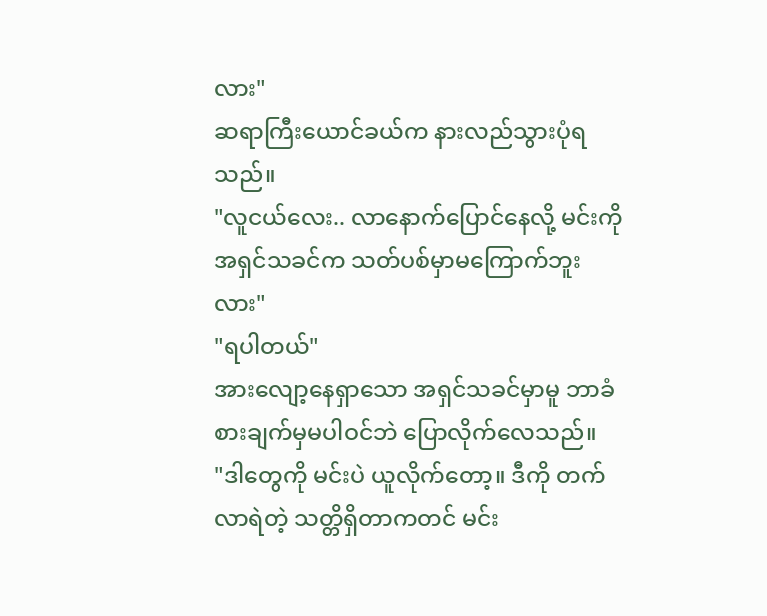လား"
ဆရာကြီးယောင်ခယ်က နားလည်သွားပုံရသည်။
"လူငယ်လေး.. လာနောက်ပြောင်နေလို့ မင်းကို အရှင်သခင်က သတ်ပစ်မှာမကြောက်ဘူးလား"
"ရပါတယ်"
အားလျော့နေရှာသော အရှင်သခင်မှာမူ ဘာခံစားချက်မှမပါဝင်ဘဲ ပြောလိုက်လေသည်။
"ဒါတွေကို မင်းပဲ ယူလိုက်တော့။ ဒီကို တက်လာရဲတဲ့ သတ္တိရှိတာကတင် မင်း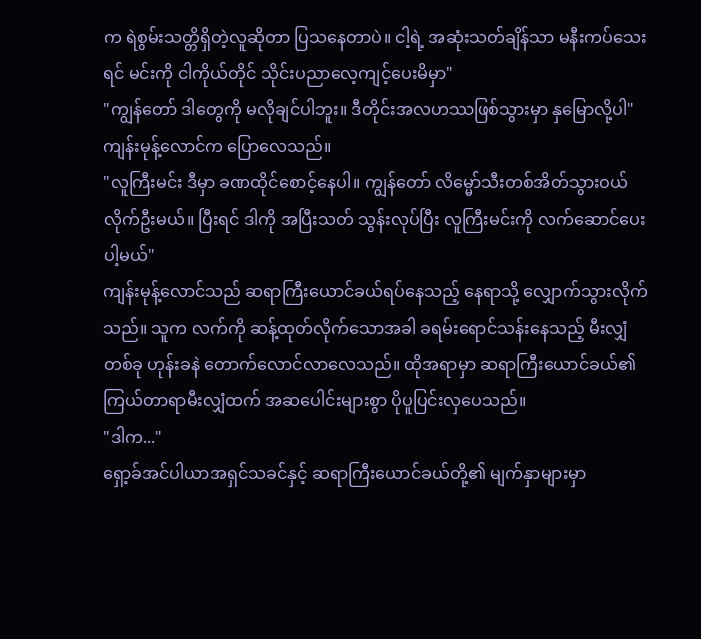က ရဲစွမ်းသတ္တိရှိတဲ့လူဆိုတာ ပြသနေတာပဲ။ ငါ့ရဲ့ အဆုံးသတ်ချိန်သာ မနီးကပ်သေးရင် မင်းကို ငါကိုယ်တိုင် သိုင်းပညာလေ့ကျင့်ပေးမိမှာ"
"ကျွန်တော် ဒါတွေကို မလိုချင်ပါဘူး။ ဒီတိုင်းအလဟဿဖြစ်သွားမှာ နှမြောလို့ပါ"
ကျန်းမုန့်လောင်က ပြောလေသည်။
"လူကြီးမင်း ဒီမှာ ခဏထိုင်စောင့်နေပါ။ ကျွန်တော် လိမ္မော်သီးတစ်အိတ်သွားဝယ်လိုက်ဦးမယ်။ ပြီးရင် ဒါကို အပြီးသတ် သွန်းလုပ်ပြီး လူကြီးမင်းကို လက်ဆောင်ပေးပါ့မယ်"
ကျန်းမုန့်လောင်သည် ဆရာကြီးယောင်ခယ်ရပ်နေသည့် နေရာသို့ လျှောက်သွားလိုက်သည်။ သူက လက်ကို ဆန့်ထုတ်လိုက်သောအခါ ခရမ်းရောင်သန်းနေသည့် မီးလျှံတစ်ခု ဟုန်းခနဲ တောက်လောင်လာလေသည်။ ထိုအရာမှာ ဆရာကြီးယောင်ခယ်၏ ကြယ်တာရာမီးလျှံထက် အဆပေါင်းများစွာ ပိုပူပြင်းလှပေသည်။
"ဒါက..."
ရှော့ခ်အင်ပါယာအရှင်သခင်နှင့် ဆရာကြီးယောင်ခယ်တို့၏ မျက်နှာများမှာ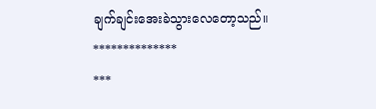ချက်ချင်းအေးခဲသွားလေတော့သည်။
**************
***